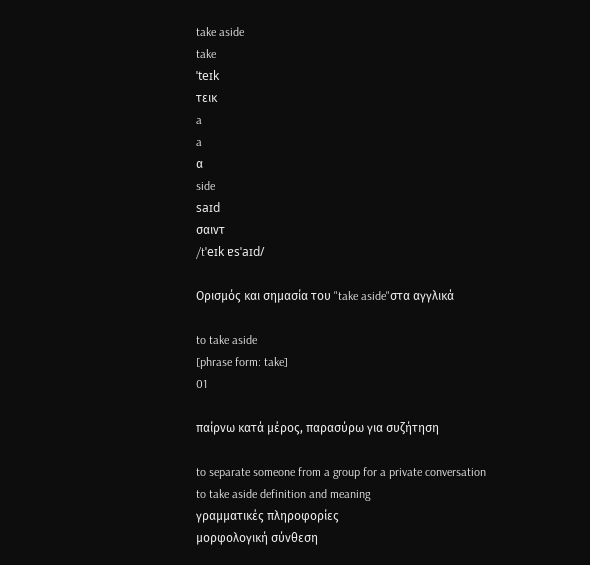take aside
take
ˈteɪk
τεικ
a
a
α
side
saɪd
σαιντ
/tˈeɪk ɐsˈaɪd/

Ορισμός και σημασία του "take aside"στα αγγλικά

to take aside
[phrase form: take]
01

παίρνω κατά μέρος, παρασύρω για συζήτηση

to separate someone from a group for a private conversation
to take aside definition and meaning
γραμματικές πληροφορίες
μορφολογική σύνθεση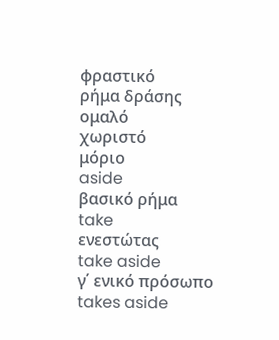φραστικό
ρήμα δράσης
ομαλό
χωριστό
μόριο
aside
βασικό ρήμα
take
ενεστώτας
take aside
γ΄ ενικό πρόσωπο
takes aside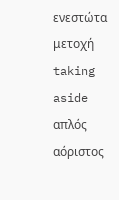ενεστώτα μετοχή
taking aside
απλός αόριστος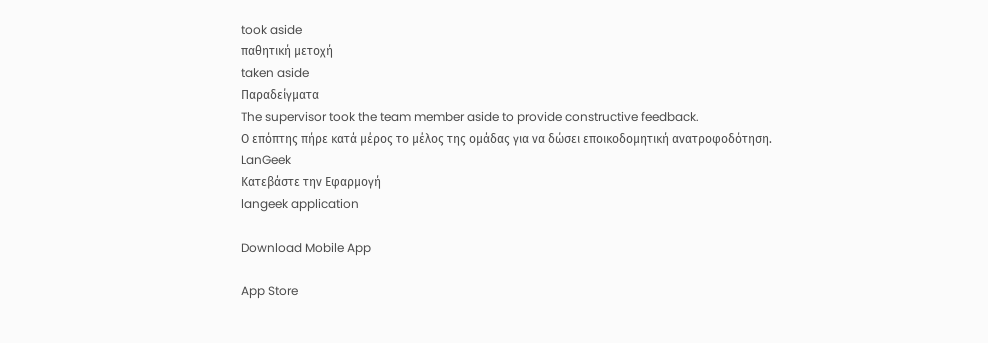took aside
παθητική μετοχή
taken aside
Παραδείγματα
The supervisor took the team member aside to provide constructive feedback.
Ο επόπτης πήρε κατά μέρος το μέλος της ομάδας για να δώσει εποικοδομητική ανατροφοδότηση.
LanGeek
Κατεβάστε την Εφαρμογή
langeek application

Download Mobile App

App Store